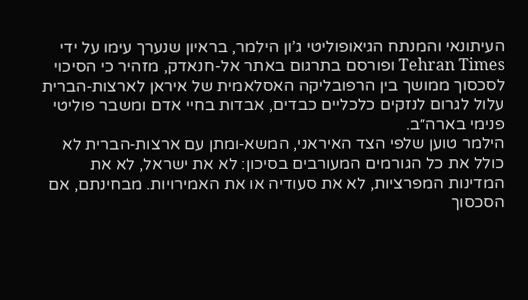העיתונאי והמנתח הגיאופוליטי ג’ון הילמר, בראיון שנערך עימו על ידי Tehran Times ופורסם בתרגום באתר אל-חנאדק, מזהיר כי הסיכוי לסכסוך ממושך בין הרפובליקה האסלאמית של איראן לארצות‑הברית עלול לגרום לנזקים כלכליים כבדים, אבדות בחיי אדם ומשבר פוליטי פנימי בארה״ב.
הילמר טוען שלפי הצד האיראני, המשא‑ומתן עם ארצות‑הברית לא כולל את כל הגורמים המעורבים בסיכון: לא את ישראל, לא את המדינות המפרציות, לא את סעודיה או את האמירויות. מבחינתם, אם הסכסוך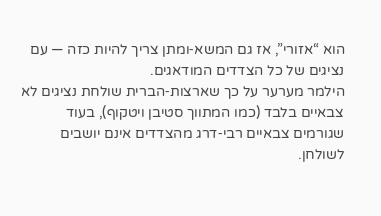הוא “אזורי”, אז גם המשא‑ומתן צריך להיות כזה — עם נציגים של כל הצדדים המודאגים.
הילמר מערער על כך שארצות‑הברית שולחת נציגים לא צבאיים בלבד (כמו המתווך סטיבן ויטקוף), בעוד שגורמים צבאיים רבי‑דרג מהצדדים אינם יושבים לשולחן.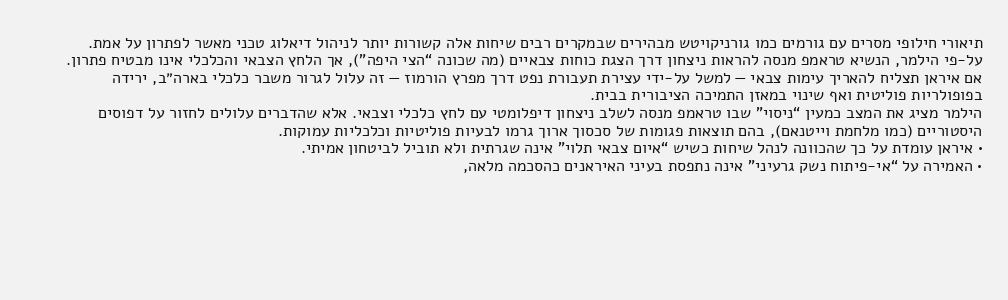תיאורי חילופי מסרים עם גורמים כמו גורניקויטש מבהירים שבמקרים רבים שיחות אלה קשורות יותר לניהול דיאלוג טכני מאשר לפתרון על אמת.
על‑פי הילמר, הנשיא טראמפ מנסה להראות ניצחון דרך הצגת כוחות צבאיים (מה שכונה “הצי היפה”), אך הלחץ הצבאי והכלכלי אינו מבטיח פתרון. אם איראן תצליח להאריך עימות צבאי — למשל על‑ידי עצירת תעבורת נפט דרך מפרץ הורמוז — זה עלול לגרור משבר כלכלי בארה״ב, ירידה בפופולריות פוליטית ואף שינוי במאזן התמיכה הציבורית בבית.
הילמר מציג את המצב כמעין “ניסוי” שבו טראמפ מנסה לשלב ניצחון דיפלומטי עם לחץ כלכלי וצבאי. אלא שהדברים עלולים לחזור על דפוסים היסטוריים (כמו מלחמת וייטנאם), בהם תוצאות פגומות של סכסוך ארוך גרמו לבעיות פוליטיות וכלכליות עמוקות.
• איראן עומדת על כך שהכוונה לנהל שיחות כשיש “איום צבאי תלוי” אינה שגרתית ולא תוביל לביטחון אמיתי.
• האמירה על “אי‑פיתוח נשק גרעיני” אינה נתפסת בעיני האיראנים כהסכמה מלאה,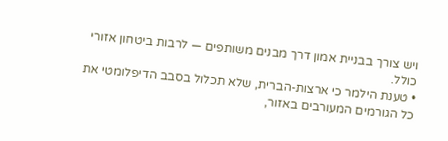ויש צורך בבניית אמון דרך מבנים משותפים — לרבות ביטחון אזורי כולל.
• טענת הילמר כי ארצות‑הברית, שלא תכלול בסבב הדיפלומטי את כל הגורמים המעורבים באזור,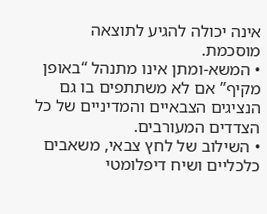אינה יכולה להגיע לתוצאה מוסכמת.
• המשא‑ומתן אינו מתנהל “באופן מקיף” אם לא משתתפים בו גם הנציגים הצבאיים והמדיניים של כל הצדדים המעורבים.
• השילוב של לחץ צבאי, משאבים כלכליים ושיח דיפלומטי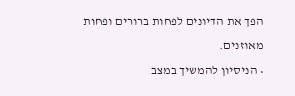הפך את הדיונים לפחות ברורים ופחות מאוזנים.
• הניסיון להמשיך במצב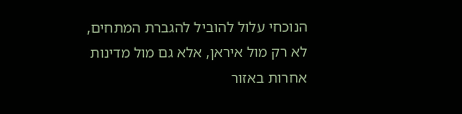הנוכחי עלול להוביל להגברת המתחים, לא רק מול איראן, אלא גם מול מדינות אחרות באזור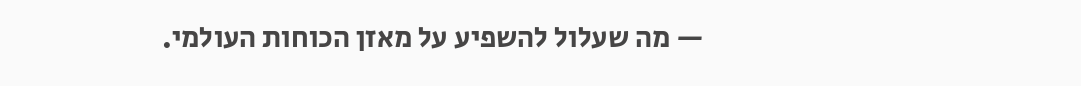— מה שעלול להשפיע על מאזן הכוחות העולמי.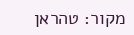מקור: טהראן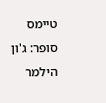טיימס
סופר: ג'ון הילמר